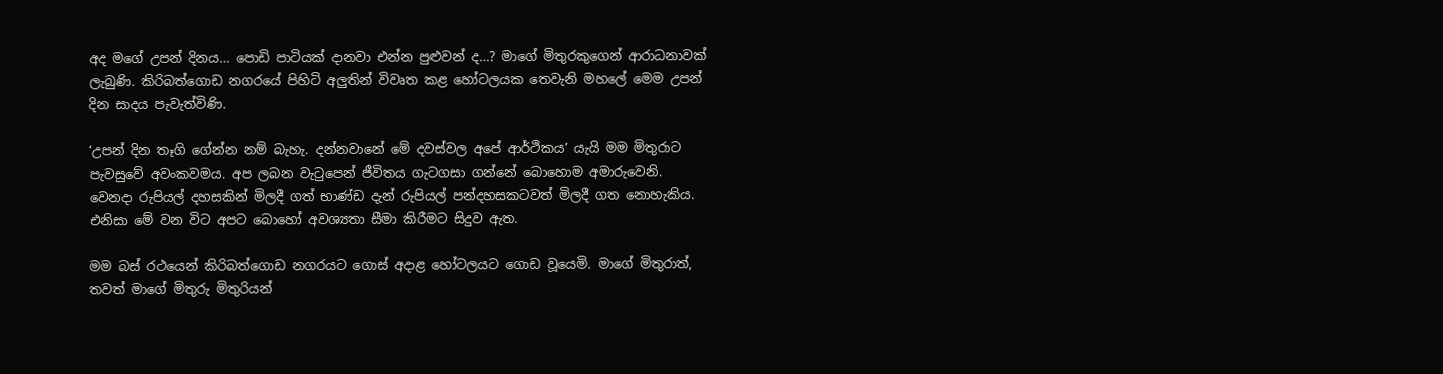අද මගේ උපන් දිනය… පොඩි පාටියක් දානවා එන්න පුළුවන් ද…? මාගේ මිතුරකුගෙන් ආරාධනාවක් ලැබුණි. කිරිබත්ගොඩ නගරයේ පිහිටි අලුතින් විවෘත කළ හෝටලයක තෙවැනි මහලේ මෙම උපන් දින සාදය පැවැත්විණි.

‘උපන් දින තෑගි ගේන්න නම් බැහැ. දන්නවානේ මේ දවස්වල අපේ ආර්ථිකය’ යැයි මම මිතුරාට පැවසුවේ අවංකවමය. අප ලබන වැටුපෙන් ජීවිතය ගැටගසා ගන්නේ බොහොම අමාරුවෙනි. වෙනදා රුපියල් දහසකින් මිලදී ගත් භාණ්ඩ දැන් රුපියල් පන්දහසකටවත් මිලදී ගත නොහැකිය. එනිසා මේ වන විට අපට බොහෝ අවශ්‍යතා සීමා කිරීමට සිදුව ඇත.

මම බස් රථයෙන් කිරිබත්ගොඩ නගරයට ගොස් අදාළ හෝටලයට ගොඩ වූයෙමි. මාගේ මිතුරාත්, තවත් මාගේ මිතුරු මිතුරියන්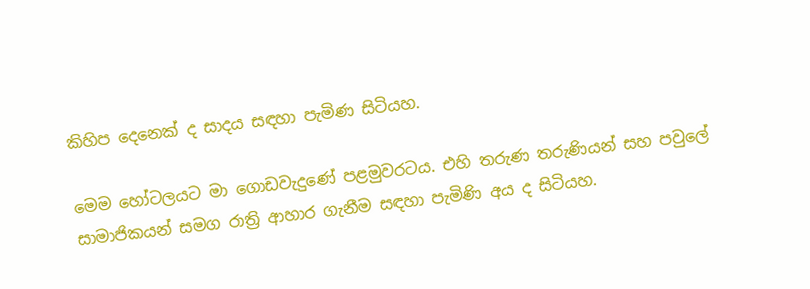කිහිප දෙනෙක් ද සාදය සඳහා පැමිණ සිටියහ.

මෙම හෝටලයට මා ගොඩවැදුණේ පළමුවරටය. එහි තරුණ තරුණියන් සහ පවුලේ සාමාජිකයන් සමග රාත්‍රි ආහාර ගැනීම සඳහා පැමිණි අය ද සිටියහ.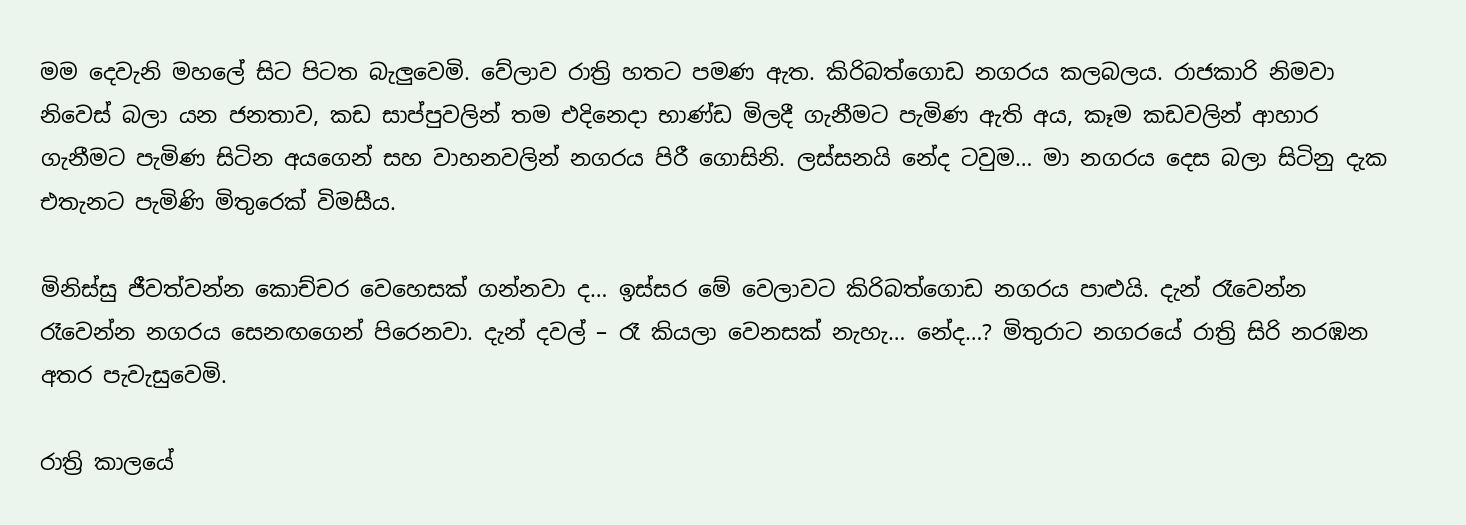මම දෙවැනි මහලේ සිට පිටත බැලුවෙමි. වේලාව රාත්‍රි හතට පමණ ඇත. කිරිබත්ගොඩ නගරය කලබලය. රාජකාරි නිමවා නිවෙස් බලා යන ජනතාව, කඩ සාප්පුවලින් තම එදිනෙදා භාණ්ඩ මිලදී ගැනීමට පැමිණ ඇති අය, කෑම කඩවලින් ආහාර ගැනීමට පැමිණ සිටින අයගෙන් සහ වාහනවලින් නගරය පිරී ගොසිනි. ලස්සනයි නේද ටවුම… මා නගරය දෙස බලා සිටිනු දැක එතැනට පැමිණි මිතුරෙක් විමසීය.

මිනිස්සු ජීවත්වන්න කොච්චර වෙහෙසක් ගන්නවා ද… ඉස්සර මේ වෙලාවට කිරිබත්ගොඩ නගරය පාළුයි. දැන් රෑවෙන්න රෑවෙන්න නගරය සෙනඟගෙන් පිරෙනවා. දැන් දවල් – රෑ කියලා වෙනසක් නැහැ… නේද…? මිතුරාට නගරයේ රාත්‍රි සිරි නරඹන අතර පැවැසුවෙමි.

රාත්‍රි කාලයේ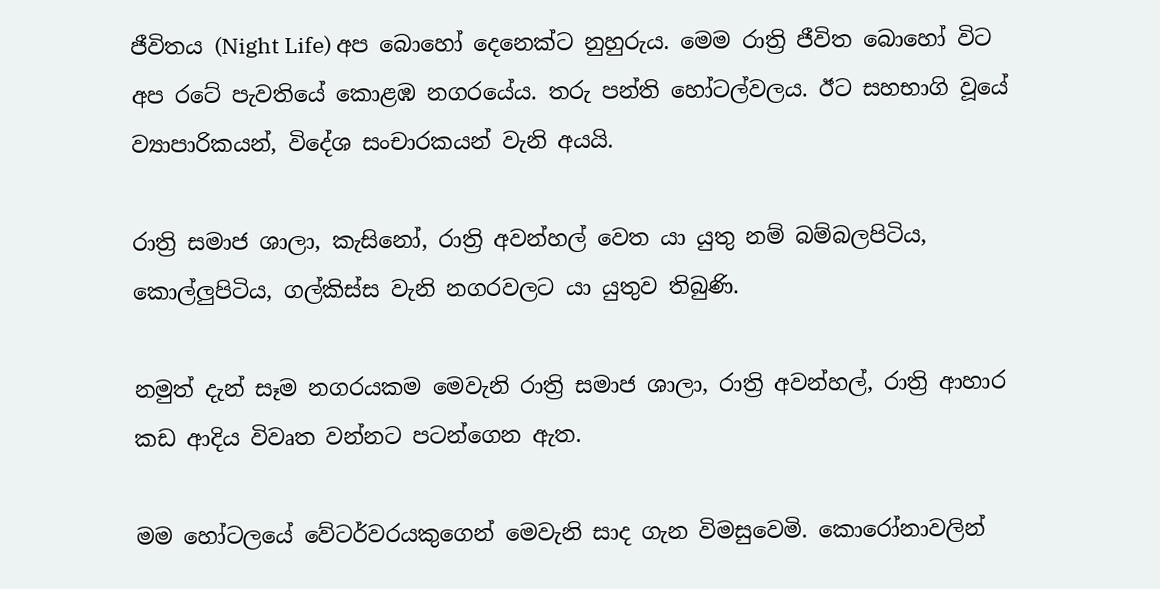ජීවිතය (Night Life) අප බොහෝ දෙනෙක්ට නුහුරුය. මෙම රාත්‍රි ජීවිත බොහෝ විට අප රටේ පැවතියේ කොළඹ නගරයේය. තරු පන්ති හෝටල්වලය. ඊට සහභාගි වූයේ ව්‍යාපාරිකයන්, විදේශ සංචාරකයන් වැනි අයයි.

රාත්‍රි සමාජ ශාලා, කැසිනෝ, රාත්‍රි අවන්හල් වෙත යා යුතු නම් බම්බලපිටිය, කොල්ලුපිටිය, ගල්කිස්ස වැනි නගරවලට යා යුතුව තිබුණි.

නමුත් දැන් සෑම නගරයකම මෙවැනි රාත්‍රි සමාජ ශාලා, රාත්‍රි අවන්හල්, රාත්‍රි ආහාර කඩ ආදිය විවෘත වන්නට පටන්ගෙන ඇත.

මම හෝටලයේ වේටර්වරයකුගෙන් මෙවැනි සාද ගැන විමසුවෙමි. කොරෝනාවලින්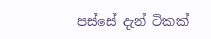පස්සේ දැන් ටිකක්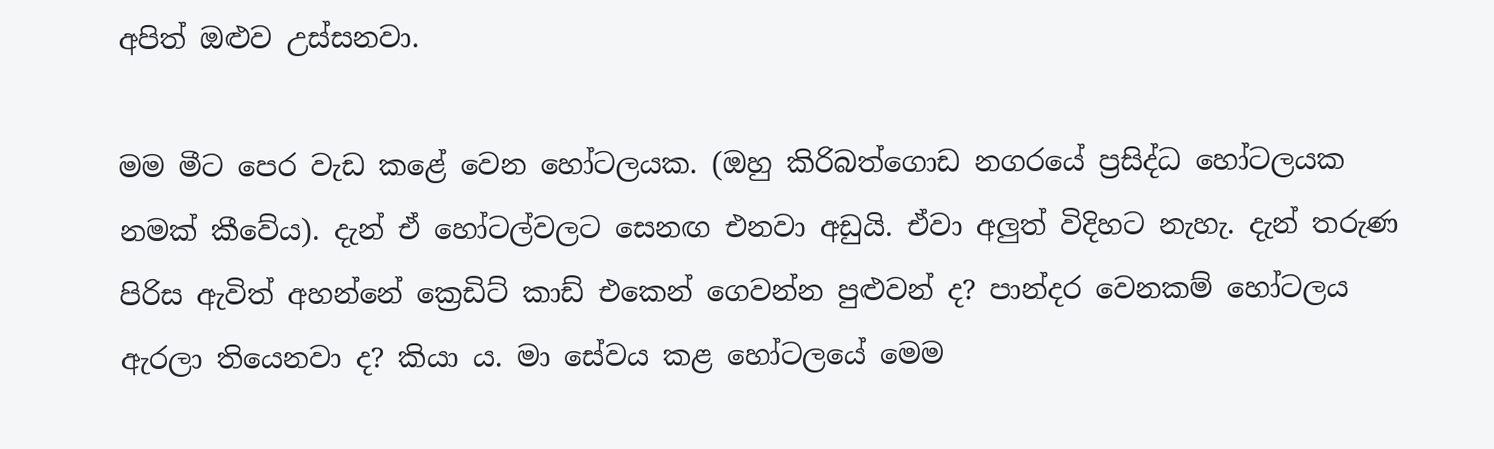අපිත් ඔළුව උස්සනවා.

මම මීට පෙර වැඩ කළේ වෙන හෝටලයක. (ඔහු කිරිබත්ගොඩ නගරයේ ප්‍රසිද්ධ හෝටලයක නමක් කීවේය). දැන් ඒ හෝටල්වලට සෙනඟ එනවා අඩුයි. ඒවා අලුත් විදිහට නැහැ. දැන් තරුණ පිරිස ඇවිත් අහන්නේ ක්‍රෙඩිට් කාඩ් එකෙන් ගෙවන්න පුළුවන් ද? පාන්දර වෙනකම් හෝටලය ඇරලා තියෙනවා ද? කියා ය. මා සේවය කළ හෝටලයේ මෙම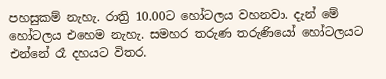පහසුකම් නැහැ. රාත්‍රි 10.00ට හෝටලය වහනවා. දැන් මේ හෝටලය එහෙම නැහැ. සමහර තරුණ තරුණියෝ හෝටලයට එන්නේ රෑ දහයට විතර.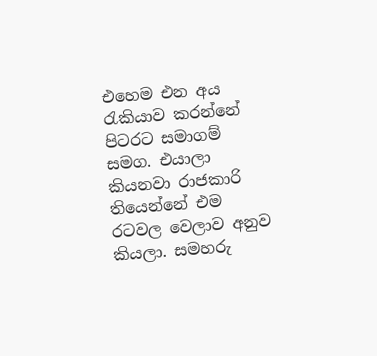එහෙම එන අය රැකියාව කරන්නේ පිටරට සමාගම් සමග. එයාලා කියනවා රාජකාරි තියෙන්නේ එම රටවල වෙලාව අනුව කියලා. සමහරු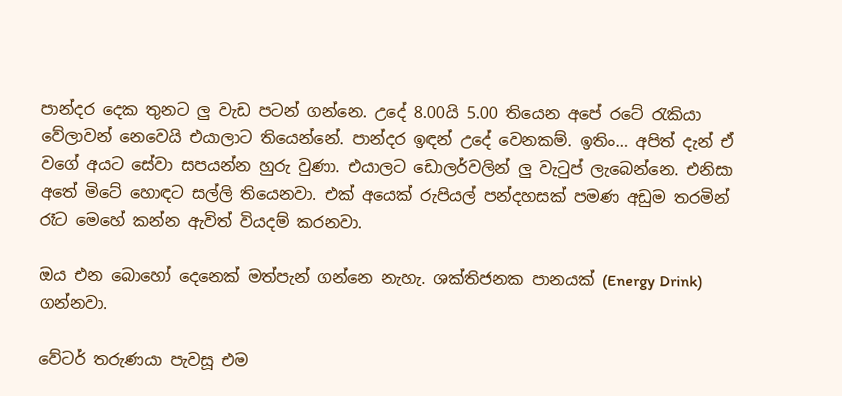පාන්දර දෙක තුනට ලු වැඩ පටන් ගන්නෙ. උදේ 8.00යි 5.00 තියෙන අපේ රටේ රැකියා වේලාවන් නෙවෙයි එයාලාට තියෙන්නේ. පාන්දර ඉඳන් උදේ වෙනකම්. ඉතිං… අපිත් දැන් ඒ වගේ අයට සේවා සපයන්න හුරු වුණා. එයාලට ඩොලර්වලින් ලු වැටුප් ලැබෙන්නෙ. එනිසා අතේ මිටේ හොඳට සල්ලි තියෙනවා. එක් අයෙක් රුපියල් පන්දහසක් පමණ අඩුම තරමින් රෑට මෙහේ කන්න ඇවිත් වියදම් කරනවා.

ඔය එන බොහෝ දෙනෙක් මත්පැන් ගන්නෙ නැහැ. ශක්තිජනක පානයක් (Energy Drink) ගන්නවා.

වේටර් තරුණයා පැවසූ එම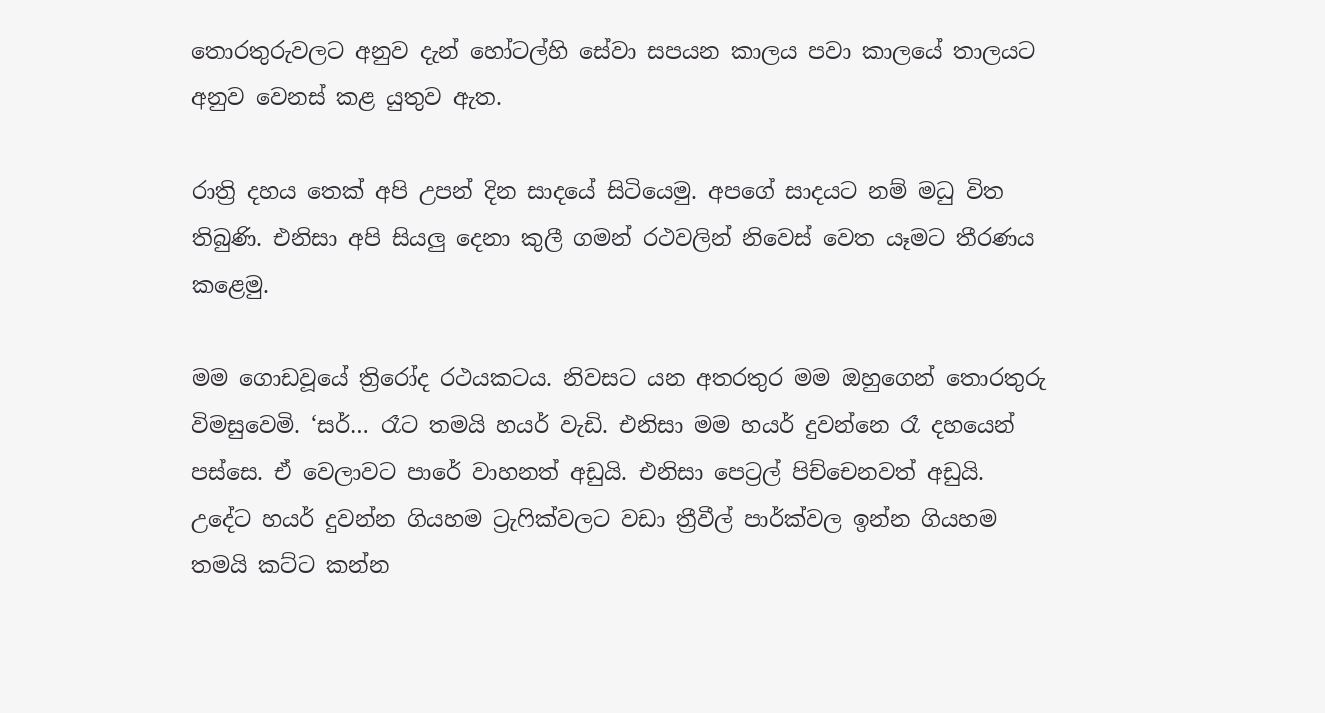තොරතුරුවලට අනුව දැන් හෝටල්හි සේවා සපයන කාලය පවා කාලයේ තාලයට අනුව වෙනස් කළ යුතුව ඇත.

රාත්‍රි දහය තෙක් අපි උපන් දින සාදයේ සිටියෙමු. අපගේ සාදයට නම් මධු විත තිබුණි. එනිසා අපි සියලු දෙනා කුලී ගමන් රථවලින් නිවෙස් වෙත යෑමට තීරණය කළෙමු.

මම ගොඩවූයේ ත්‍රිරෝද රථයකටය. නිවසට යන අතරතුර මම ඔහුගෙන් තොරතුරු විමසුවෙමි. ‘සර්… රෑට තමයි හයර් වැඩි. එනිසා මම හයර් දුවන්නෙ රෑ දහයෙන් පස්සෙ. ඒ වෙලාවට පාරේ වාහනත් අඩුයි. එනිසා පෙට්‍රල් පිච්චෙනවත් අඩුයි. උදේට හයර් දුවන්න ගියහම ට්‍රැෆික්වලට වඩා ත්‍රීවීල් පාර්ක්වල ඉන්න ගියහම තමයි කට්ට කන්න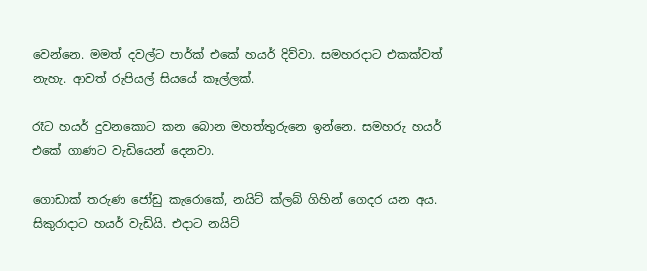වෙන්නෙ. මමත් දවල්ට පාර්ක් එකේ හයර් දිව්වා. සමහරදාට එකක්වත් නැහැ. ආවත් රුපියල් සියයේ කෑල්ලක්.

රෑට හයර් දුවනකොට කන බොන මහත්තුරුනෙ ඉන්නෙ. සමහරු හයර් එකේ ගාණට වැඩියෙන් දෙනවා.

ගොඩාක් තරුණ ජෝඩු කැරොකේ, නයිට් ක්ලබ් ගිහින් ගෙදර යන අය. සිකුරාදාට හයර් වැඩියි. එදාට නයිට්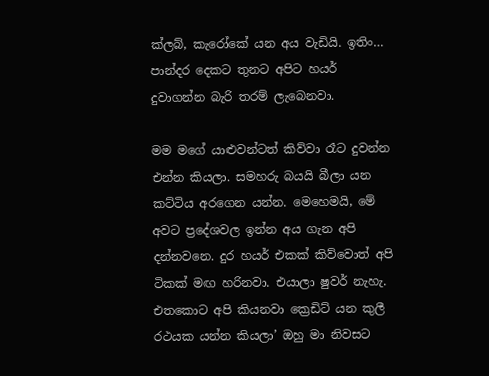ක්ලබ්, කැරෝකේ යන අය වැඩියි. ඉතිං… පාන්දර දෙකට තුනට අපිට හයර් දුවාගන්න බැරි තරම් ලැබෙනවා.

මම මගේ යාළුවන්ටත් කිව්වා රෑට දුවන්න එන්න කියලා. සමහරු බයයි බීලා යන කට්ටිය අරගෙන යන්න. මෙහෙමයි, මේ අවට ප්‍රදේශවල ඉන්න අය ගැන අපි දන්නවනෙ. දුර හයර් එකක් කිව්වොත් අපි ටිකක් මඟ හරිනවා. එයාලා ෂුවර් නැහැ. එතකොට අපි කියනවා ක්‍රෙඩිට් යන කුලී රථයක යන්න කියලා’ ඔහු මා නිවසට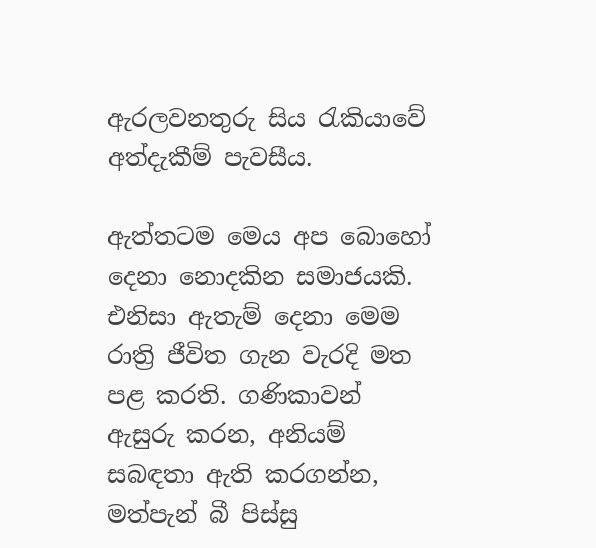ඇරලවනතුරු සිය රැකියාවේ අත්දැකීම් පැවසීය.

ඇත්තටම මෙය අප බොහෝ දෙනා නොදකින සමාජයකි. එනිසා ඇතැම් දෙනා මෙම රාත්‍රි ජීවිත ගැන වැරදි මත පළ කරති. ගණිකාවන් ඇසුරු කරන, අනියම් සබඳතා ඇති කරගන්න, මත්පැන් බී පිස්සු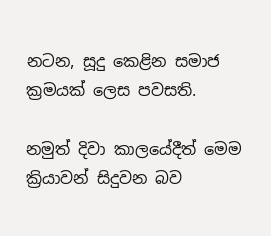නටන, සූදු කෙළින සමාජ ක්‍රමයක් ලෙස පවසති.

නමුත් දිවා කාලයේදීත් මෙම ක්‍රියාවන් සිදුවන බව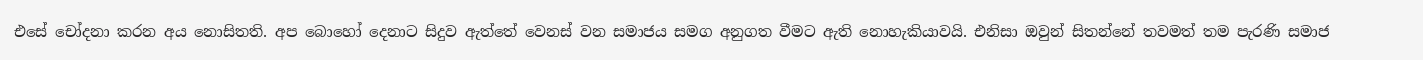එසේ චෝදනා කරන අය නොසිතති. අප බොහෝ දෙනාට සිදුව ඇත්තේ වෙනස් වන සමාජය සමග අනුගත වීමට ඇති නොහැකියාවයි. එනිසා ඔවුන් සිතන්නේ තවමත් තම පැරණි සමාජ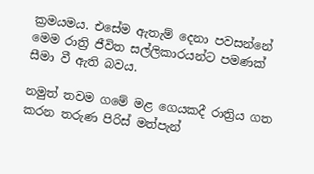ක්‍රමයමය. එසේම ඇතැම් දෙනා පවසන්නේ මෙම රාත්‍රි ජීවිත සල්ලිකාරයන්ට පමණක් සීමා වී ඇති බවය.

නමුත් තවම ගමේ මළ ගෙයකදී රාත්‍රිය ගත කරන තරුණ පිරිස් මත්පැන්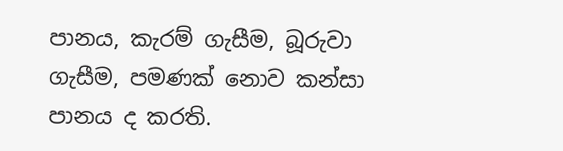පානය, කැරම් ගැසීම, බූරුවා ගැසීම, පමණක් නොව කන්සා පානය ද කරති.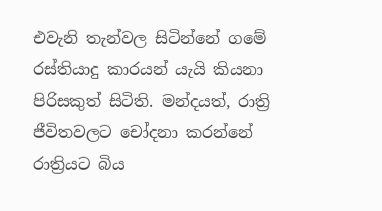එවැනි තැන්වල සිටින්නේ ගමේ රස්තියාදු කාරයන් යැයි කියනා පිරිසකුත් සිටිති. මන්දයත්, රාත්‍රි ජීවිතවලට චෝදනා කරන්නේ රාත්‍රියට බිය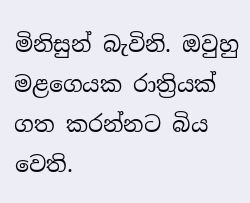මිනිසුන් බැවිනි. ඔවුහු මළගෙයක රාත්‍රියක් ගත කරන්නට බිය වෙති.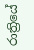රාත්‍රියේ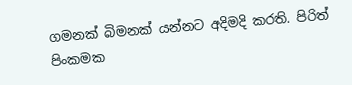ගමනක් බිමනක් යන්නට අදිමදි කරති. පිරිත් පිංකමක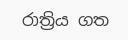රාත්‍රිය ගත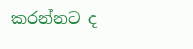කරන්නට ද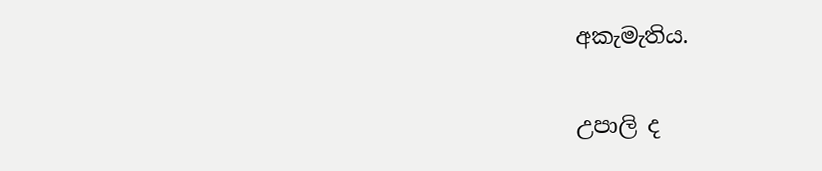අකැමැතිය.

උපාලි ද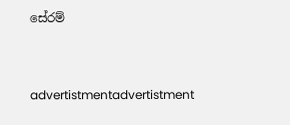සේරම්


advertistmentadvertistment